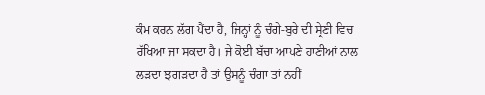ਕੰਮ ਕਰਨ ਲੱਗ ਪੈਂਦਾ ਹੈ, ਜਿਨ੍ਹਾਂ ਨੂੰ ਚੰਗੇ-ਬੁਰੇ ਦੀ ਸ੍ਰੇਣੀ ਵਿਚ ਰੱਖਿਆ ਜਾ ਸਕਦਾ ਹੈ। ਜੇ ਕੋਈ ਬੱਚਾ ਆਪਣੇ ਹਾਣੀਆਂ ਨਾਲ ਲੜਦਾ ਝਗੜਦਾ ਹੈ ਤਾਂ ਉਸਨੂੰ ਚੰਗਾ ਤਾਂ ਨਹੀਂ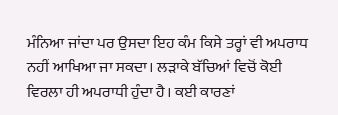ਮੰਨਿਆ ਜਾਂਦਾ ਪਰ ਉਸਦਾ ਇਹ ਕੰਮ ਕਿਸੇ ਤਰ੍ਹਾਂ ਵੀ ਅਪਰਾਧ ਨਹੀਂ ਆਖਿਆ ਜਾ ਸਕਦਾ। ਲੜਾਕੇ ਬੱਚਿਆਂ ਵਿਚੋਂ ਕੋਈ ਵਿਰਲਾ ਹੀ ਅਪਰਾਧੀ ਹੁੰਦਾ ਹੈ। ਕਈ ਕਾਰਣਾਂ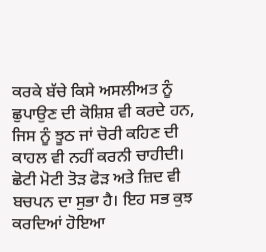ਕਰਕੇ ਬੱਚੇ ਕਿਸੇ ਅਸਲੀਅਤ ਨੂੰ ਛੁਪਾਉਣ ਦੀ ਕੋਸ਼ਿਸ਼ ਵੀ ਕਰਦੇ ਹਨ, ਜਿਸ ਨੂੰ ਝੂਠ ਜਾਂ ਚੋਰੀ ਕਹਿਣ ਦੀ ਕਾਹਲ ਵੀ ਨਹੀਂ ਕਰਨੀ ਚਾਹੀਦੀ। ਛੋਟੀ ਮੋਟੀ ਤੋੜ ਫੋੜ ਅਤੇ ਜ਼ਿਦ ਵੀ ਬਚਪਨ ਦਾ ਸੁਭਾ ਹੈ। ਇਹ ਸਭ ਕੁਝ ਕਰਦਿਆਂ ਹੋਇਆ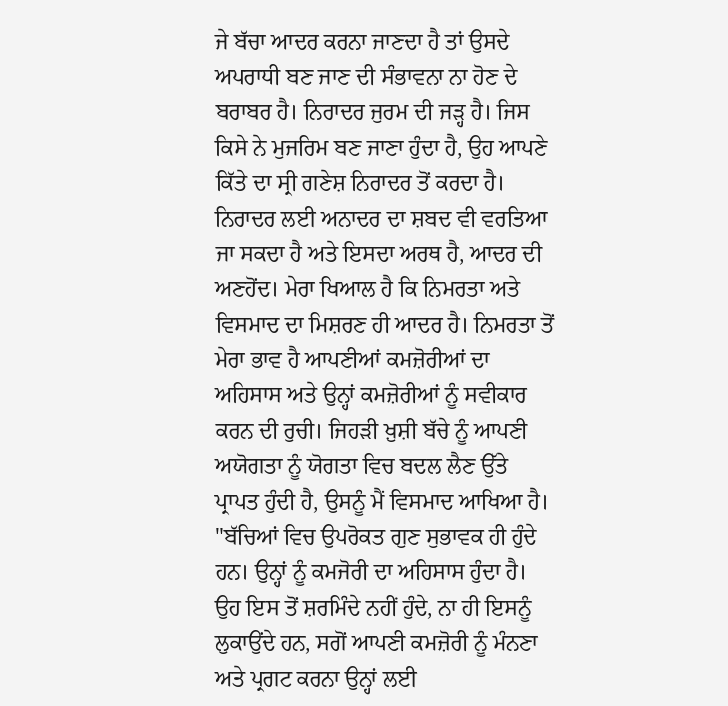ਜੇ ਬੱਚਾ ਆਦਰ ਕਰਨਾ ਜਾਣਦਾ ਹੈ ਤਾਂ ਉਸਦੇ ਅਪਰਾਧੀ ਬਣ ਜਾਣ ਦੀ ਸੰਭਾਵਨਾ ਨਾ ਹੋਣ ਦੇ ਬਰਾਬਰ ਹੈ। ਨਿਰਾਦਰ ਜੁਰਮ ਦੀ ਜੜ੍ਹ ਹੈ। ਜਿਸ ਕਿਸੇ ਨੇ ਮੁਜਰਿਮ ਬਣ ਜਾਣਾ ਹੁੰਦਾ ਹੈ, ਉਹ ਆਪਣੇ ਕਿੱਤੇ ਦਾ ਸ੍ਰੀ ਗਣੇਸ਼ ਨਿਰਾਦਰ ਤੋਂ ਕਰਦਾ ਹੈ।
ਨਿਰਾਦਰ ਲਈ ਅਨਾਦਰ ਦਾ ਸ਼ਬਦ ਵੀ ਵਰਤਿਆ ਜਾ ਸਕਦਾ ਹੈ ਅਤੇ ਇਸਦਾ ਅਰਥ ਹੈ, ਆਦਰ ਦੀ ਅਣਹੋਂਦ। ਮੇਰਾ ਖਿਆਲ ਹੈ ਕਿ ਨਿਮਰਤਾ ਅਤੇ ਵਿਸਮਾਦ ਦਾ ਮਿਸ਼ਰਣ ਹੀ ਆਦਰ ਹੈ। ਨਿਮਰਤਾ ਤੋਂ ਮੇਰਾ ਭਾਵ ਹੈ ਆਪਣੀਆਂ ਕਮਜ਼ੋਰੀਆਂ ਦਾ ਅਹਿਸਾਸ ਅਤੇ ਉਨ੍ਹਾਂ ਕਮਜ਼ੋਰੀਆਂ ਨੂੰ ਸਵੀਕਾਰ ਕਰਨ ਦੀ ਰੁਚੀ। ਜਿਹੜੀ ਖ਼ੁਸ਼ੀ ਬੱਚੇ ਨੂੰ ਆਪਣੀ ਅਯੋਗਤਾ ਨੂੰ ਯੋਗਤਾ ਵਿਚ ਬਦਲ ਲੈਣ ਉੱਤੇ ਪ੍ਰਾਪਤ ਹੁੰਦੀ ਹੈ, ਉਸਨੂੰ ਮੈਂ ਵਿਸਮਾਦ ਆਖਿਆ ਹੈ। "ਬੱਚਿਆਂ ਵਿਚ ਉਪਰੋਕਤ ਗੁਣ ਸੁਭਾਵਕ ਹੀ ਹੁੰਦੇ ਹਨ। ਉਨ੍ਹਾਂ ਨੂੰ ਕਮਜੋਰੀ ਦਾ ਅਹਿਸਾਸ ਹੁੰਦਾ ਹੈ। ਉਹ ਇਸ ਤੋਂ ਸ਼ਰਮਿੰਦੇ ਨਹੀਂ ਹੁੰਦੇ, ਨਾ ਹੀ ਇਸਨੂੰ ਲੁਕਾਉਂਦੇ ਹਨ, ਸਗੋਂ ਆਪਣੀ ਕਮਜ਼ੋਰੀ ਨੂੰ ਮੰਨਣਾ ਅਤੇ ਪ੍ਰਗਟ ਕਰਨਾ ਉਨ੍ਹਾਂ ਲਈ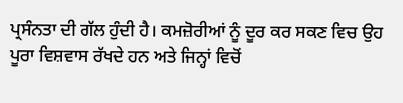ਪ੍ਰਸੰਨਤਾ ਦੀ ਗੱਲ ਹੁੰਦੀ ਹੈ। ਕਮਜ਼ੋਰੀਆਂ ਨੂੰ ਦੂਰ ਕਰ ਸਕਣ ਵਿਚ ਉਹ ਪੂਰਾ ਵਿਸ਼ਵਾਸ ਰੱਖਦੇ ਹਨ ਅਤੇ ਜਿਨ੍ਹਾਂ ਵਿਚੋਂ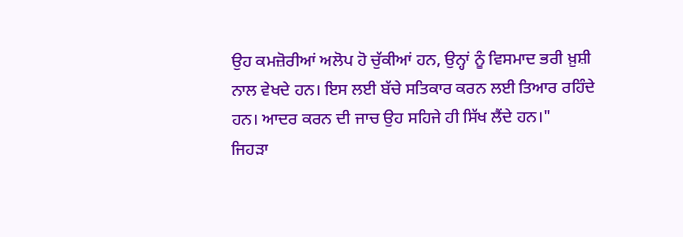ਉਹ ਕਮਜ਼ੋਰੀਆਂ ਅਲੋਪ ਹੋ ਚੁੱਕੀਆਂ ਹਨ, ਉਨ੍ਹਾਂ ਨੂੰ ਵਿਸਮਾਦ ਭਰੀ ਖ਼ੁਸ਼ੀ ਨਾਲ ਵੇਖਦੇ ਹਨ। ਇਸ ਲਈ ਬੱਚੇ ਸਤਿਕਾਰ ਕਰਨ ਲਈ ਤਿਆਰ ਰਹਿੰਦੇ ਹਨ। ਆਦਰ ਕਰਨ ਦੀ ਜਾਚ ਉਹ ਸਹਿਜੇ ਹੀ ਸਿੱਖ ਲੈਂਦੇ ਹਨ।"
ਜਿਹੜਾ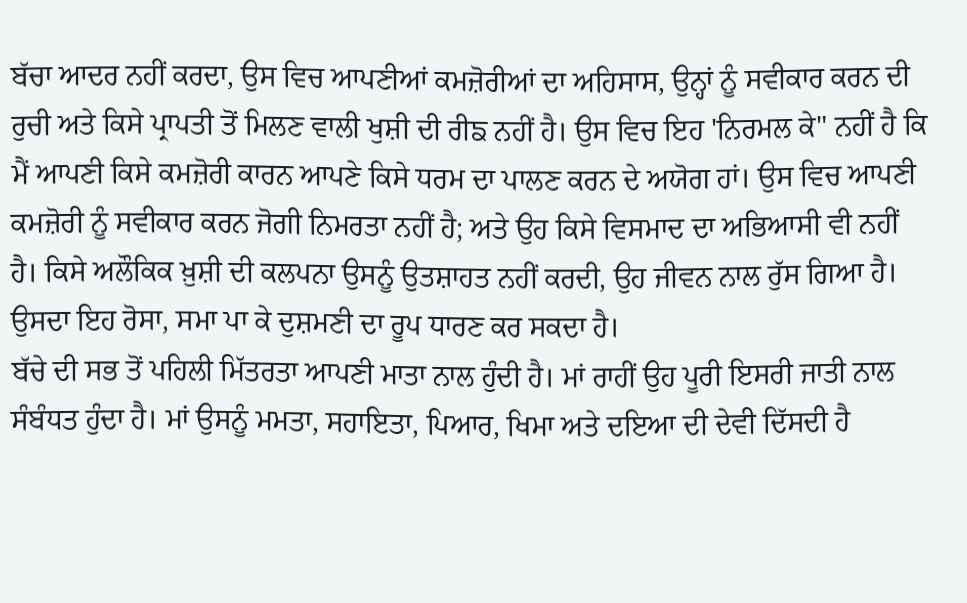ਬੱਚਾ ਆਦਰ ਨਹੀਂ ਕਰਦਾ, ਉਸ ਵਿਚ ਆਪਣੀਆਂ ਕਮਜ਼ੋਰੀਆਂ ਦਾ ਅਹਿਸਾਸ, ਉਨ੍ਹਾਂ ਨੂੰ ਸਵੀਕਾਰ ਕਰਨ ਦੀ ਰੁਚੀ ਅਤੇ ਕਿਸੇ ਪ੍ਰਾਪਤੀ ਤੋਂ ਮਿਲਣ ਵਾਲੀ ਖੁਸ਼ੀ ਦੀ ਰੀਙ ਨਹੀਂ ਹੈ। ਉਸ ਵਿਚ ਇਹ 'ਨਿਰਮਲ ਕੇ" ਨਹੀਂ ਹੈ ਕਿ ਮੈਂ ਆਪਣੀ ਕਿਸੇ ਕਮਜ਼ੋਰੀ ਕਾਰਨ ਆਪਣੇ ਕਿਸੇ ਧਰਮ ਦਾ ਪਾਲਣ ਕਰਨ ਦੇ ਅਯੋਗ ਹਾਂ। ਉਸ ਵਿਚ ਆਪਣੀ ਕਮਜ਼ੋਰੀ ਨੂੰ ਸਵੀਕਾਰ ਕਰਨ ਜੋਗੀ ਨਿਮਰਤਾ ਨਹੀਂ ਹੈ; ਅਤੇ ਉਹ ਕਿਸੇ ਵਿਸਮਾਦ ਦਾ ਅਭਿਆਸੀ ਵੀ ਨਹੀਂ ਹੈ। ਕਿਸੇ ਅਲੌਕਿਕ ਖ਼ੁਸ਼ੀ ਦੀ ਕਲਪਨਾ ਉਸਨੂੰ ਉਤਸ਼ਾਹਤ ਨਹੀਂ ਕਰਦੀ, ਉਹ ਜੀਵਨ ਨਾਲ ਰੁੱਸ ਗਿਆ ਹੈ। ਉਸਦਾ ਇਹ ਰੋਸਾ, ਸਮਾ ਪਾ ਕੇ ਦੁਸ਼ਮਣੀ ਦਾ ਰੂਪ ਧਾਰਣ ਕਰ ਸਕਦਾ ਹੈ।
ਬੱਚੇ ਦੀ ਸਭ ਤੋਂ ਪਹਿਲੀ ਮਿੱਤਰਤਾ ਆਪਣੀ ਮਾਤਾ ਨਾਲ ਹੁੰਦੀ ਹੈ। ਮਾਂ ਰਾਹੀਂ ਉਹ ਪੂਰੀ ਇਸਰੀ ਜਾਤੀ ਨਾਲ ਸੰਬੰਧਤ ਹੁੰਦਾ ਹੈ। ਮਾਂ ਉਸਨੂੰ ਮਮਤਾ, ਸਹਾਇਤਾ, ਪਿਆਰ, ਖਿਮਾ ਅਤੇ ਦਇਆ ਦੀ ਦੇਵੀ ਦਿੱਸਦੀ ਹੈ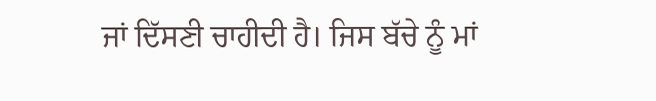ਜਾਂ ਦਿੱਸਣੀ ਚਾਹੀਦੀ ਹੈ। ਜਿਸ ਬੱਚੇ ਨੂੰ ਮਾਂ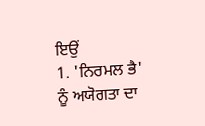ਇਉਂ
1. 'ਨਿਰਮਲ ਭੈ' ਨੂੰ ਅਯੋਗਤਾ ਦਾ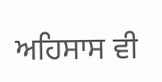ਅਹਿਸਾਸ ਵੀ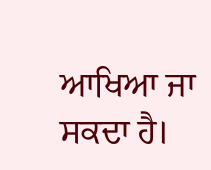ਆਖਿਆ ਜਾ ਸਕਦਾ ਹੈ।